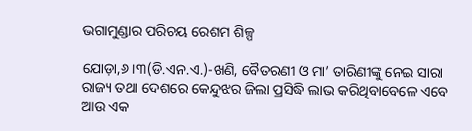ଭଗାମୁଣ୍ଡାର ପରିଚୟ ରେଶମ ଶିଳ୍ପ

ଯୋଡ଼ା,୬।୩(ଡି.ଏନ.ଏ.)-ଖଣି, ବୈତରଣୀ ଓ ମା’ ତାରିଣୀଙ୍କୁ ନେଇ ସାରା ରାଜ୍ୟ ତଥା ଦେଶରେ କେନ୍ଦୁଝର ଜିଲା ପ୍ରସିଦ୍ଧି ଲାଭ କରିଥିବାବେଳେ ଏବେ ଆଉ ଏକ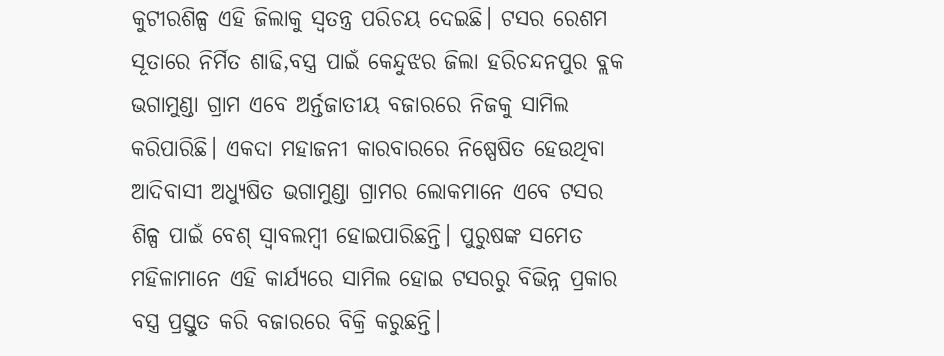କୁଟୀରଶିଳ୍ପ ଏହି ଜିଲାକୁ ସ୍ବତନ୍ତ୍ର ପରିଚୟ ଦେଇଛି। ଟସର ରେଶମ ସୂତାରେ ନିର୍ମିତ ଶାଢି,ବସ୍ତ୍ର ପାଇଁ କେନ୍ଦୁଝର ଜିଲା ହରିଚନ୍ଦନପୁର ବ୍ଲକ ଭଗାମୁଣ୍ଡା ଗ୍ରାମ ଏବେ ଅର୍ନ୍ତଜାତୀୟ ବଜାରରେ ନିଜକୁ ସାମିଲ କରିପାରିଛି। ଏକଦା ମହାଜନୀ କାରବାରରେ ନିଷ୍ପେଷିତ ହେଉଥିବା ଆଦିବାସୀ ଅଧ୍ୟୁଷିତ ଭଗାମୁଣ୍ଡା ଗ୍ରାମର ଲୋକମାନେ ଏବେ ଟସର ଶିଳ୍ପ ପାଇଁ ବେଶ୍‌ ସ୍ବାବଲମ୍ବୀ ହୋଇପାରିଛନ୍ତି। ପୁରୁଷଙ୍କ ସମେତ ମହିଳାମାନେ ଏହି କାର୍ଯ୍ୟରେ ସାମିଲ ହୋଇ ଟସରରୁ ବିଭିନ୍ନ ପ୍ରକାର ବସ୍ତ୍ର ପ୍ରସ୍ତୁତ କରି ବଜାରରେ ବିକ୍ରି କରୁଛନ୍ତି।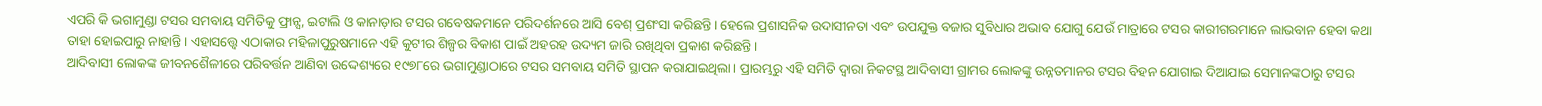ଏପରି କି ଭଗାମୁଣ୍ଡା ଟସର ସମବାୟ ସମିତିକୁ ଫ୍ରାନ୍ସ, ଇଟାଲି ଓ କାନାଡ଼ାର ଟସର ଗବେଷକମାନେ ପରିଦର୍ଶନରେ ଆସି ବେଶ୍‌ ପ୍ରଶଂସା କରିଛନ୍ତି। ହେଲେ ପ୍ରଶାସନିକ ଉଦାସୀନତା ଏବଂ ଉପଯୁକ୍ତ ବଜାର ସୁବିଧାର ଅଭାବ ଯୋଗୁ ଯେଉଁ ମାତ୍ରାରେ ଟସର କାରୀଗରମାନେ ଲାଭବାନ ହେବା କଥା ତାହା ହୋଇପାରୁ ନାହାନ୍ତି। ଏହାସତ୍ତ୍ୱେ ଏଠାକାର ମହିଳାପୁରୁଷମାନେ ଏହି କୁଟୀର ଶିଳ୍ପର ବିକାଶ ପାଇଁ ଅହରହ ଉଦ୍ୟମ ଜାରି ରଖିଥିବା ପ୍ରକାଶ କରିଛନ୍ତି।
ଆଦିବାସୀ ଲୋକଙ୍କ ଜୀବନଶୈଳୀରେ ପରିବର୍ତ୍ତନ ଆଣିବା ଉଦ୍ଦେଶ୍ୟରେ ୧୯୭୮ରେ ଭଗାମୁଣ୍ଡାଠାରେ ଟସର ସମବାୟ ସମିତି ସ୍ଥାପନ କରାଯାଇଥିଲା। ପ୍ରାରମ୍ଭରୁ ଏହି ସମିତି ଦ୍ୱାରା ନିକଟସ୍ଥ ଆଦିବାସୀ ଗ୍ରାମର ଲୋକଙ୍କୁ ଉନ୍ନତମାନର ଟସର ବିହନ ଯୋଗାଇ ଦିଆଯାଇ ସେମାନଙ୍କଠାରୁ ଟସର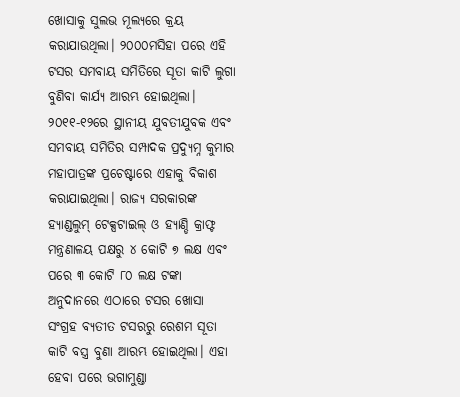ଖୋସାକୁ ସୁଲଭ ମୂଲ୍ୟରେ କ୍ରୟ କରାଯାଉଥିଲା। ୨୦୦୦ମସିହା ପରେ ଏହି ଟସର ସମବାୟ ସମିତିରେ ସୂତା କାଟି ଲୁଗା ବୁଣିବା କାର୍ଯ୍ୟ ଆରମ୍ଭ ହୋଇଥିଲା। ୨୦୧୧-୧୨ରେ ସ୍ଥାନୀୟ ଯୁବତୀଯୁବକ ଏବଂ ସମବାୟ ସମିତିର ସମ୍ପାଦକ ପ୍ରଦ୍ୟୁମ୍ନ କୁମାର ମହାପାତ୍ରଙ୍କ ପ୍ରଚେଷ୍ଟାରେ ଏହାକୁ ବିକାଶ କରାଯାଇଥିଲା। ରାଜ୍ୟ ସରକାରଙ୍କ ହ୍ୟାଣ୍ଡଲୁମ୍‌ ଟେକ୍ସଟାଇଲ୍‌ ଓ ହ୍ୟାଣ୍ଡି କ୍ରାଫ୍ଟ ମନ୍ତ୍ରଣାଳୟ ପକ୍ଷରୁ ୪ କୋଟି ୭ ଲକ୍ଷ ଏବଂ ପରେ ୩ କୋଟି ୮୦ ଲକ୍ଷ ଟଙ୍କା ଅନୁଦାନରେ ଏଠାରେ ଟସର ଖୋସା ସଂଗ୍ରହ ବ୍ୟତୀତ ଟସରରୁ ରେଶମ ସୂତା କାଟି ବସ୍ତ୍ର ବୁଣା ଆରମ୍ଭ ହୋଇଥିଲା। ଏହା ହେବା ପରେ ଭଗାମୁଣ୍ଡା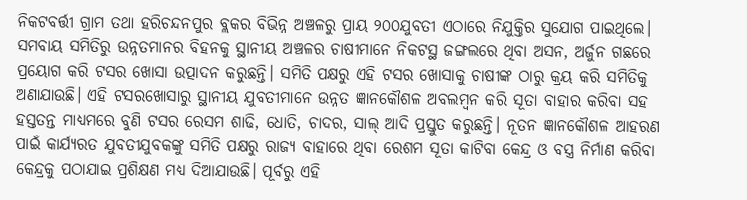ନିକଟବର୍ତ୍ତୀ ଗ୍ରାମ ତଥା ହରିଚନ୍ଦନପୁର ବ୍ଲକର ବିଭିନ୍ନ ଅଞ୍ଚଳରୁ ପ୍ରାୟ ୨୦୦ଯୁବତୀ ଏଠାରେ ନିଯୁକ୍ତିର ସୁଯୋଗ ପାଇଥିଲେ। ସମବାୟ ସମିତିରୁ ଉନ୍ନତମାନର ବିହନକୁ ସ୍ଥାନୀୟ ଅଞ୍ଚଳର ଚାଷୀମାନେ ନିକଟସ୍ଥ ଜଙ୍ଗଲରେ ଥିବା ଅସନ, ଅର୍ଜୁନ ଗଛରେ ପ୍ରୟୋଗ କରି ଟସର ଖୋସା ଉତ୍ପାଦନ କରୁଛନ୍ତି। ସମିତି ପକ୍ଷରୁ ଏହି ଟସର ଖୋସାକୁ ଚାଷୀଙ୍କ ଠାରୁ କ୍ରୟ କରି ସମିତିକୁ ଅଣାଯାଉଛି। ଏହି ଟସରଖୋସାରୁ ସ୍ଥାନୀୟ ଯୁବତୀମାନେ ଉନ୍ନତ ଜ୍ଞାନକୌଶଳ ଅବଲମ୍ବନ କରି ସୂତା ବାହାର କରିବା ସହ ହସ୍ତତନ୍ତ ମାଧ୍ୟମରେ ବୁଣି ଟସର ରେସମ ଶାଢି, ଧୋତି, ଚାଦର, ସାଲ୍‌ ଆଦି ପ୍ରସ୍ତୁତ କରୁଛନ୍ତି। ନୂତନ ଜ୍ଞାନକୌଶଳ ଆହରଣ ପାଇଁ କାର୍ଯ୍ୟରତ ଯୁବତୀଯୁବକଙ୍କୁ ସମିତି ପକ୍ଷରୁ ରାଜ୍ୟ ବାହାରେ ଥିବା ରେଶମ ସୂତା କାଟିବା କେନ୍ଦ୍ର ଓ ବସ୍ତ୍ର ନିର୍ମାଣ କରିବା କେନ୍ଦ୍ରକୁ ପଠାଯାଇ ପ୍ରଶିକ୍ଷଣ ମଧ୍ୟ ଦିଆଯାଉଛି। ପୂର୍ବରୁ ଏହି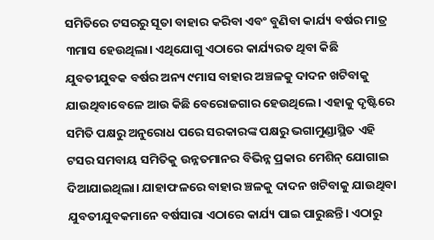ସମିତିରେ ଟସରରୁ ସୂତା ବାହାର କରିବା ଏବଂ ବୁଣିବା କାର୍ଯ୍ୟ ବର୍ଷର ମାତ୍ର ୩ମାସ ହେଉଥିଲା। ଏଥିଯୋଗୁ ଏଠାରେ କାର୍ଯ୍ୟରତ ଥିବା କିଛି ଯୁବତୀଯୁବକ ବର୍ଷର ଅନ୍ୟ ୯ମାସ ବାହାର ଅଞ୍ଚଳକୁ ଦାଦନ ଖଟିବାକୁ ଯାଉଥିବାବେଳେ ଆଉ କିଛି ବେରୋଜଗାର ହେଉଥିଲେ। ଏହାକୁ ଦୃଷ୍ଟିରେ ସମିତି ପକ୍ଷରୁ ଅନୁରୋଧ ପରେ ସରକାରଙ୍କ ପକ୍ଷରୁ ଭଗାମୁଣ୍ଡାସ୍ଥିତ ଏହି ଟସର ସମବାୟ ସମିତିକୁ ଉନ୍ନତମାନର ବିଭିନ୍ନ ପ୍ରକାର ମେଶିନ୍‌ ଯୋଗାଇ ଦିଆଯାଇଥିଲା। ଯାହାଫଳରେ ବାହାର ଞ୍ଚଳକୁ ଦାଦନ ଖଟିବାକୁ ଯାଉଥିବା ଯୁବତୀଯୁବକମାନେ ବର୍ଷସାରା ଏଠାରେ କାର୍ଯ୍ୟ ପାଇ ପାରୁଛନ୍ତି। ଏଠାରୁ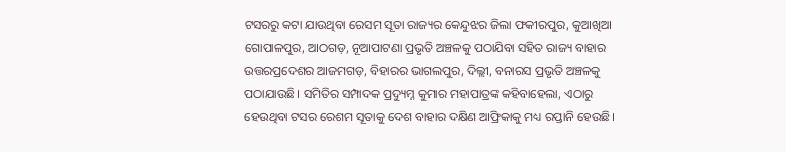ଟସରରୁ କଟା ଯାଉଥିବା ରେସମ ସୂତା ରାଜ୍ୟର କେନ୍ଦୁଝର ଜିଲା ଫକୀରପୁର, କୁଆଖିଆ ଗୋପାଳପୁର, ଆଠଗଡ଼, ନୂଆପାଟଣା ପ୍ରଭୃତି ଅଞ୍ଚଳକୁ ପଠାଯିବା ସହିତ ରାଜ୍ୟ ବାହାର ଉତ୍ତରପ୍ରଦେଶର ଆଜମଗଡ଼, ବିହାରର ଭାଗଲପୁର, ଦିଲ୍ଲୀ, ବନାରସ ପ୍ରଭୃତି ଅଞ୍ଚଳକୁ ପଠାଯାଉଛି। ସମିତିର ସମ୍ପାଦକ ପ୍ରଦ୍ୟୁମ୍ନ କୁମାର ମହାପାତ୍ରଙ୍କ କହିବାହେଲା, ଏଠାରୁ ହେଉଥିବା ଟସର ରେଶମ ସୂତାକୁ ଦେଶ ବାହାର ଦକ୍ଷିଣ ଆଫ୍ରିକାକୁ ମଧ୍ୟ ରପ୍ତାନି ହେଉଛି।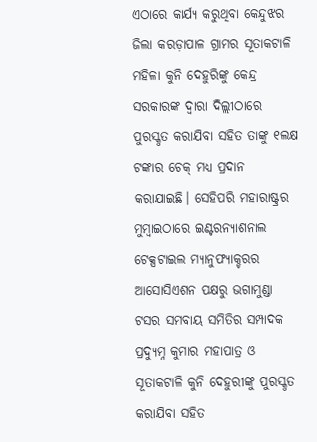ଏଠାରେ କାର୍ଯ୍ୟ କରୁଥିବା କେନ୍ଦୁଝର ଜିଲା କରଡ଼ାପାଳ ଗ୍ରାମର ସୂତାକଟାଳି ମହିଳା କୁନି ଦେହୁରିଙ୍କୁ କେନ୍ଦ୍ର ସରକାରଙ୍କ ଦ୍ୱାରା ଦିଲ୍ଲୀଠାରେ ପୁରସ୍କୃତ କରାଯିବା ସହିତ ତାଙ୍କୁ ୧ଲକ୍ଷ ଟଙ୍କାର ଚେକ୍‌ ମଧ୍ୟ ପ୍ରଦାନ କରାଯାଇଛି। ସେହିପରି ମହାରାଷ୍ଟ୍ରର ମୁମ୍ବାଇଠାରେ ଇଣ୍ଟରନ୍ୟାଶନାଲ ଟେକ୍ସଟାଇଲ ମ୍ୟାନୁଫ୍ୟାକ୍ଚରର ଆସୋସିଏଶନ ପକ୍ଷରୁ ଭଗାମୁଣ୍ଡା ଟସର ସମବାୟ ସମିତିର ସମ୍ପାଦକ ପ୍ରଦ୍ୟୁମ୍ନ କୁମାର ମହାପାତ୍ର ଓ ସୂତାକଟାଳି କୁନି ଦେହୁରୀଙ୍କୁ ପୁରସ୍କୃତ କରାଯିବା ସହିତ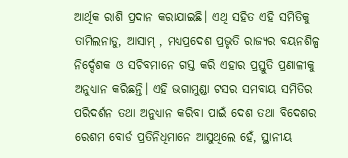ଆର୍ଥିକ ରାଶି ପ୍ରଦାନ କରାଯାଇଛି। ଏଥି ସହିତ ଏହି ସମିତିକୁ ତାମିଲନାଡୁ, ଆସାମ୍‌ , ମଧ୍ୟପ୍ରଦେଶ ପ୍ରଭୃତି ରାଜ୍ୟର ବୟନଶିଳ୍ପ ନିର୍ଦ୍ଦେଶକ ଓ ସଚିବମାନେ ଗସ୍ତ କରି ଏହାର ପ୍ରସ୍ତୁତି ପ୍ରଣାଳୀକୁ ଅନୁଧ୍ୟାନ କରିଛନ୍ତି। ଏହି ଭଗାମୁଣ୍ଡା ଟସର ସମବାୟ ସମିତିର ପରିଦର୍ଶନ ତଥା ଅନୁଧ୍ୟାନ କରିବା ପାଇଁ ଦେଶ ତଥା ବିଦେଶର ରେଶମ ବୋର୍ଡ ପ୍ରତିନିଧିମାନେ ଆସୁଥିଲେ ହେଁ, ସ୍ଥାନୀୟ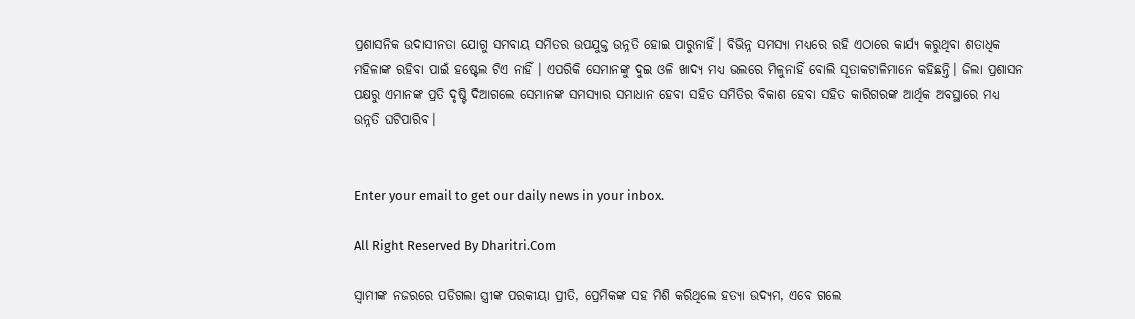ପ୍ରଶାସନିକ ଉଦାସୀନତା ଯୋଗୁ ସମବାୟ ସମିତର ଉପଯୁକ୍ତ ଉନ୍ନତି ହୋଇ ପାରୁନାହିଁ। ବିଭିନ୍ନ ସମସ୍ୟା ମଧ୍ୟରେ ରହି ଏଠାରେ କାର୍ଯ୍ୟ କରୁଥିବା ଶତାଧିକ ମହିଳାଙ୍କ ରହିବା ପାଇଁ ହଷ୍ଟେଲ ଟିଏ ନାହିଁ । ଏପରିକି ସେମାନଙ୍କୁ ଦୁଇ ଓଳି ଖାଦ୍ୟ ମଧ୍ୟ ଭଲରେ ମିଳୁନାହିଁ ବୋଲି ସୂତାକଟାଳିମାନେ କହିଛନ୍ତି। ଜିଲା ପ୍ରଶାସନ ପକ୍ଷରୁ ଏମାନଙ୍କ ପ୍ରତି ଦୃଷ୍ଟି ଦିଆଗଲେ ସେମାନଙ୍କ ସମସ୍ୟାର ସମାଧାନ ହେବା ସହିତ ସମିତିର ବିକାଶ ହେବା ସହିତ କାରିଗରଙ୍କ ଆର୍ଥିକ ଅବସ୍ଥାରେ ମଧ୍ୟ ଉନ୍ନତି ଘଟିପାରିବ।


Enter your email to get our daily news in your inbox.

All Right Reserved By Dharitri.Com

ସ୍ବାମୀଙ୍କ ନଜରରେ ପଡିଗଲା ସ୍ତ୍ରୀଙ୍କ ପରକୀୟା ପ୍ରୀତି, ପ୍ରେମିକଙ୍କ ସହ ମିଶି କରିଥିଲେ ହତ୍ୟା ଉଦ୍ୟମ, ଏବେ ଗଲେ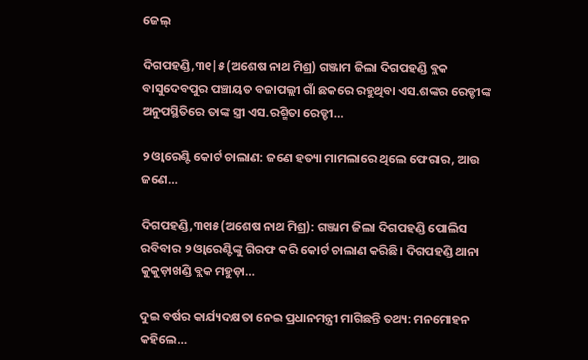ଜେଲ୍

ଦିଗପହଣ୍ଡି,୩୧|୫(ଅଶେଷ ନାଥ ମିଶ୍ର) ଗଞ୍ଜାମ ଜିଲା ଦିଗପହଣ୍ଡି ବ୍ଲକ ବାସୁଦେବପୁର ପଞ୍ଚାୟତ ବଜାପଲ୍ଲୀ ଗାଁ ଛକରେ ରହୁଥିବା ଏସ.ଶଙ୍କର ରେଡ୍ଡୀଙ୍କ  ଅନୁପସ୍ଥିତିରେ ତାଙ୍କ ସ୍ତ୍ରୀ ଏସ.ରଶ୍ମିତା ରେଡ୍ଡୀ…

୨ ଓ୍ବାରେଣ୍ଟି କୋର୍ଟ ଚାଲାଣ: ଜଣେ ହତ୍ୟା ମାମଲାରେ ଥିଲେ ଫେରାର, ଆଉ ଜଣେ…

ଦିଗପହଣ୍ଡି,୩୧ା୫(ଅଶେଷ ନାଥ ମିଶ୍ର): ଗଞ୍ଜାମ ଜିଲା ଦିଗପହଣ୍ଡି ପୋଲିସ ରବିବାର ୨ ଓ୍ବାରେଣ୍ଟିଙ୍କୁ ଗିରଫ କରି କୋର୍ଟ ଚାଲାଣ କରିଛି। ଦିଗପହଣ୍ଡି ଥାନା କୁକୁଡ଼ାଖଣ୍ଡି ବ୍ଲକ ମହୁଡ଼ା…

ଦୁଇ ବର୍ଷର କାର୍ଯ୍ୟଦକ୍ଷତା ନେଇ ପ୍ରଧାନମନ୍ତ୍ରୀ ମାଗିଛନ୍ତି ତଥ୍ୟ: ମନମୋହନ କହିଲେ…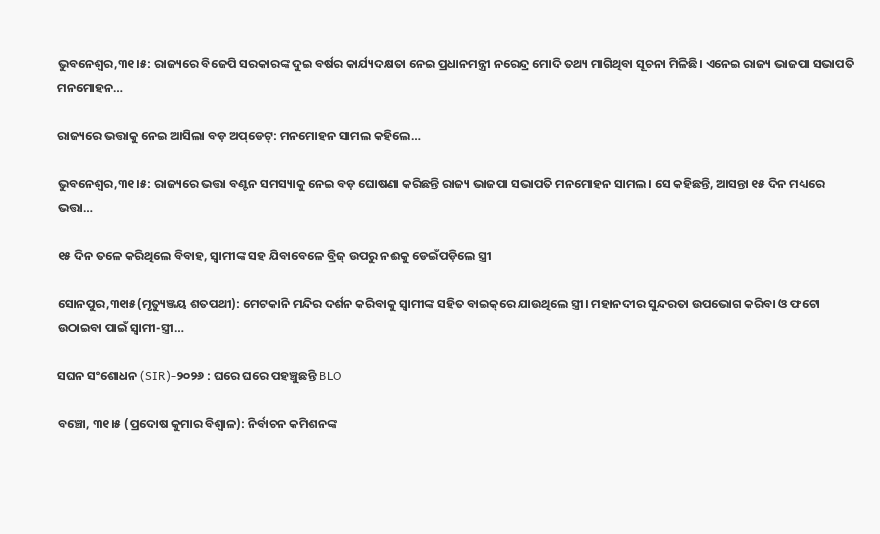ଭୁବନେଶ୍ୱର,୩୧।୫: ରାଜ୍ୟରେ ବିଜେପି ସରକାରଙ୍କ ଦୁଇ ବର୍ଷର କାର୍ଯ୍ୟଦକ୍ଷତା ନେଇ ପ୍ରଧାନମନ୍ତ୍ରୀ ନରେନ୍ଦ୍ର ମୋଦି ତଥ୍ୟ ମାଗିଥିବା ସୂଚନା ମିଳିଛି। ଏନେଇ ରାଜ୍ୟ ଭାଜପା ସଭାପତି ମନମୋହନ…

ରାଜ୍ୟରେ ଭତ୍ତାକୁ ନେଇ ଆସିଲା ବଡ଼ ଅପ୍‌ଡେଟ୍: ମନମୋହନ ସାମଲ କହିଲେ…

ଭୁବନେଶ୍ୱର,୩୧।୫: ରାଜ୍ୟରେ ଭତ୍ତା ବଣ୍ଟନ ସମସ୍ୟାକୁ ନେଇ ବଡ଼ ଘୋଷଣା କରିଛନ୍ତି ରାଜ୍ୟ ଭାଜପା ସଭାପତି ମନମୋହନ ସାମଲ। ସେ କହିଛନ୍ତି, ଆସନ୍ତା ୧୫ ଦିନ ମଧ୍ୟରେ ଭତ୍ତା…

୧୫ ଦିନ ତଳେ କରିଥିଲେ ବିବାହ, ସ୍ବାମୀଙ୍କ ସହ ଯିବାବେଳେ ବ୍ରିଜ୍‌ ଉପରୁ ନଈକୁ ଡେଇଁପଡ଼ିଲେ ସ୍ତ୍ରୀ

ସୋନପୁର,୩୧ା୫(ମୃତ୍ୟୁଞ୍ଜୟ ଶତପଥୀ): ମେଟକାନି ମନ୍ଦିର ଦର୍ଶନ କରିବାକୁ ସ୍ବାମୀଙ୍କ ସହିତ ବାଇକ୍‌ରେ ଯାଉଥିଲେ ସ୍ତ୍ରୀ। ମହାନଦୀର ସୁନ୍ଦରତା ଉପଭୋଗ କରିବା ଓ ଫଟୋ ଉଠାଇବା ପାଇଁ ସ୍ବାମୀ-ସ୍ତ୍ରୀ…

ସଘନ ସଂଶୋଧନ (SIR)-୨୦୨୬ : ଘରେ ଘରେ ପହଞ୍ଚୁଛନ୍ତି BLO

ବଞ୍ଚୋ, ୩୧।୫ (ପ୍ରଦୋଷ କୁମାର ବିଶ୍ୱାଳ): ନିର୍ବାଚନ କମିଶନଙ୍କ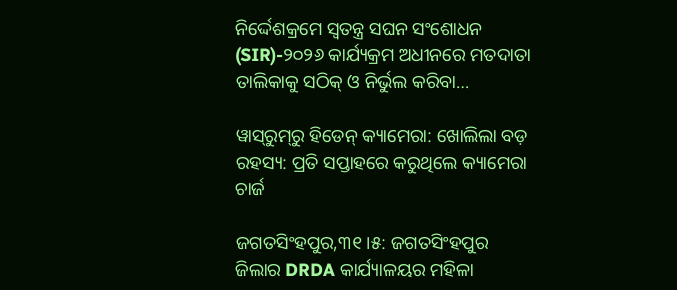ନିର୍ଦ୍ଦେଶକ୍ରମେ ସ୍ୱତନ୍ତ୍ର ସଘନ ସଂଶୋଧନ (SIR)-୨୦୨୬ କାର୍ଯ୍ୟକ୍ରମ ଅଧୀନରେ ମତଦାତା ତାଲିକାକୁ ସଠିକ୍ ଓ ନିର୍ଭୁଲ କରିବା…

ୱାସ୍‌ରୁମ୍‌ରୁ ହିଡେନ୍ କ୍ୟାମେରା: ଖୋଲିଲା ବଡ଼ ରହସ୍ୟ: ପ୍ରତି ସପ୍ତାହରେ କରୁଥିଲେ କ୍ୟାମେରା ଚାର୍ଜ

ଜଗତସିଂହପୁର,୩୧।୫: ଜଗତସିଂହପୁର ଜିଲାର DRDA କାର୍ଯ୍ୟାଳୟର ମହିଳା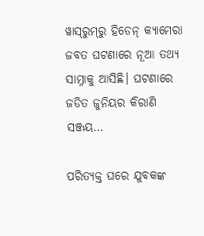ୱାସ୍‌ରୁମ୍‌ରୁ ହିଡେନ୍ କ୍ୟାମେରା ଜବତ ଘଟଣାରେ ନୂଆ ତଥ୍ୟ ସାମ୍ନାକୁ ଆସିଛି। ଘଟଣାରେ ଜଡିତ ଜୁନିୟର କିରାଣି ସଞ୍ଜୟ…

ପରିତ୍ୟକ୍ତ ଘରେ ଯୁବକଙ୍କ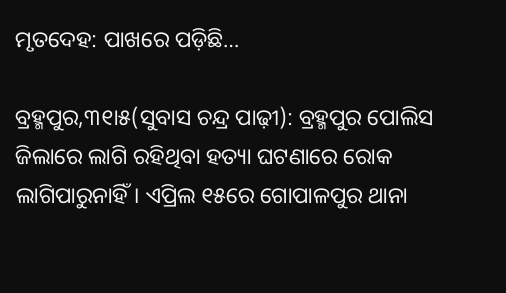ମୃତଦେହ: ପାଖରେ ପଡ଼ିଛି…

ବ୍ରହ୍ମପୁର,୩୧ା୫(ସୁବାସ ଚନ୍ଦ୍ର ପାଢ଼ୀ): ବ୍ରହ୍ମପୁର ପୋଲିସ ଜିଲାରେ ଲାଗି ରହିଥିବା ହତ୍ୟା ଘଟଣାରେ ରୋକ ଲାଗିପାରୁନାହିଁ। ଏପ୍ରିଲ ୧୫ରେ ଗୋପାଳପୁର ଥାନା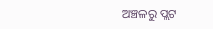ଅଞ୍ଚଳରୁ ପ୍ଲଟ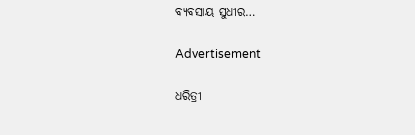ବ୍ୟବସାୟ ସୁଧୀର…

Advertisement

ଧରିତ୍ରୀ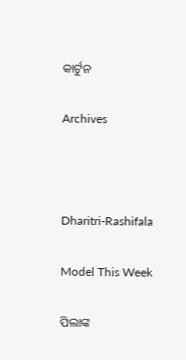କାର୍ଟୁନ

Archives



Dharitri-Rashifala

Model This Week

ପିଲାଙ୍କ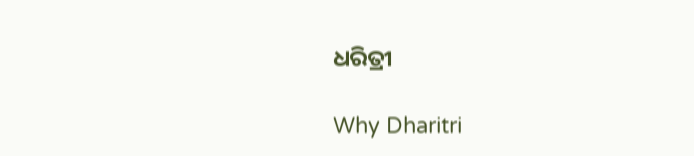ଧରିତ୍ରୀ

Why Dharitri